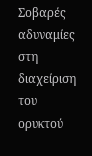Σοβαρές αδυναμίες στη διαχείριση του ορυκτού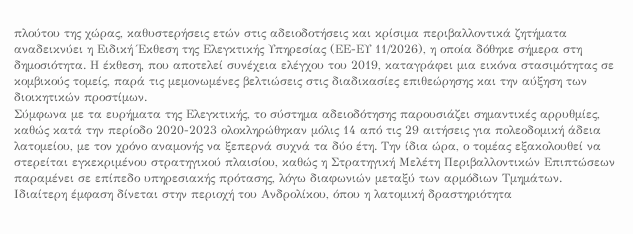πλούτου της χώρας, καθυστερήσεις ετών στις αδειοδοτήσεις και κρίσιμα περιβαλλοντικά ζητήματα αναδεικνύει η Ειδική Έκθεση της Ελεγκτικής Υπηρεσίας (ΕΕ-ΕΥ 11/2026), η οποία δόθηκε σήμερα στη δημοσιότητα. Η έκθεση, που αποτελεί συνέχεια ελέγχου του 2019, καταγράφει μια εικόνα στασιμότητας σε κομβικούς τομείς, παρά τις μεμονωμένες βελτιώσεις στις διαδικασίες επιθεώρησης και την αύξηση των διοικητικών προστίμων.
Σύμφωνα με τα ευρήματα της Ελεγκτικής, το σύστημα αδειοδότησης παρουσιάζει σημαντικές αρρυθμίες, καθώς κατά την περίοδο 2020-2023 ολοκληρώθηκαν μόλις 14 από τις 29 αιτήσεις για πολεοδομική άδεια λατομείου, με τον χρόνο αναμονής να ξεπερνά συχνά τα δύο έτη. Την ίδια ώρα, ο τομέας εξακολουθεί να στερείται εγκεκριμένου στρατηγικού πλαισίου, καθώς η Στρατηγική Μελέτη Περιβαλλοντικών Επιπτώσεων παραμένει σε επίπεδο υπηρεσιακής πρότασης, λόγω διαφωνιών μεταξύ των αρμόδιων Τμημάτων.
Ιδιαίτερη έμφαση δίνεται στην περιοχή του Ανδρολίκου, όπου η λατομική δραστηριότητα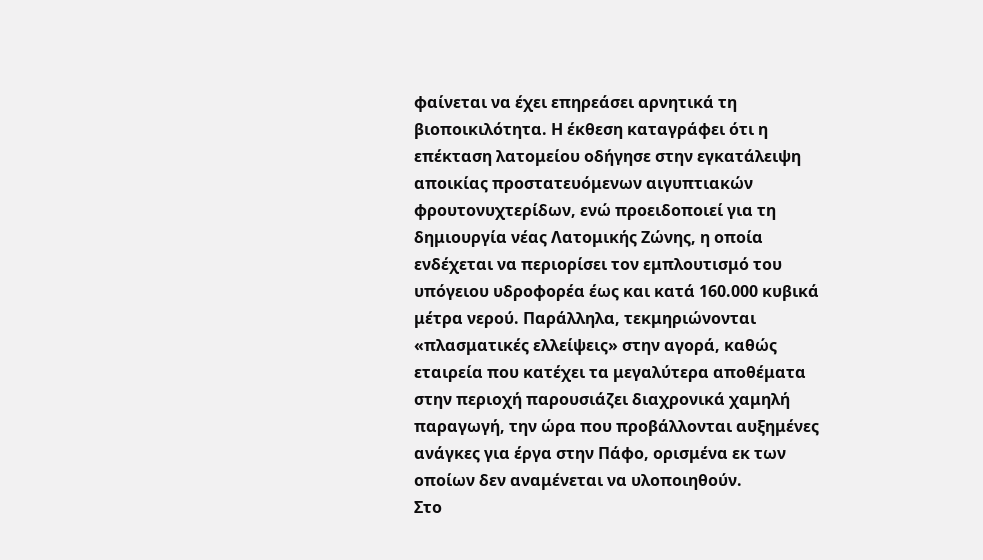φαίνεται να έχει επηρεάσει αρνητικά τη βιοποικιλότητα. Η έκθεση καταγράφει ότι η επέκταση λατομείου οδήγησε στην εγκατάλειψη αποικίας προστατευόμενων αιγυπτιακών φρουτονυχτερίδων, ενώ προειδοποιεί για τη δημιουργία νέας Λατομικής Ζώνης, η οποία ενδέχεται να περιορίσει τον εμπλουτισμό του υπόγειου υδροφορέα έως και κατά 160.000 κυβικά μέτρα νερού. Παράλληλα, τεκμηριώνονται «πλασματικές ελλείψεις» στην αγορά, καθώς εταιρεία που κατέχει τα μεγαλύτερα αποθέματα στην περιοχή παρουσιάζει διαχρονικά χαμηλή παραγωγή, την ώρα που προβάλλονται αυξημένες ανάγκες για έργα στην Πάφο, ορισμένα εκ των οποίων δεν αναμένεται να υλοποιηθούν.
Στο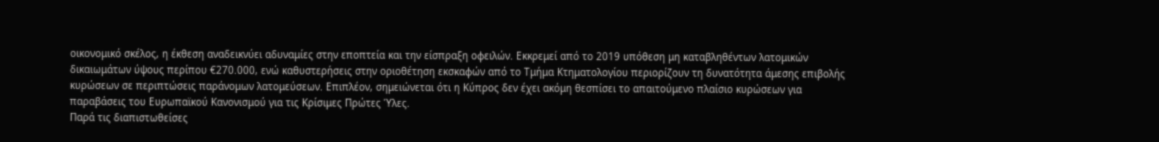οικονομικό σκέλος, η έκθεση αναδεικνύει αδυναμίες στην εποπτεία και την είσπραξη οφειλών. Εκκρεμεί από το 2019 υπόθεση μη καταβληθέντων λατομικών δικαιωμάτων ύψους περίπου €270.000, ενώ καθυστερήσεις στην οριοθέτηση εκσκαφών από το Τμήμα Κτηματολογίου περιορίζουν τη δυνατότητα άμεσης επιβολής κυρώσεων σε περιπτώσεις παράνομων λατομεύσεων. Επιπλέον, σημειώνεται ότι η Κύπρος δεν έχει ακόμη θεσπίσει το απαιτούμενο πλαίσιο κυρώσεων για παραβάσεις του Ευρωπαϊκού Κανονισμού για τις Κρίσιμες Πρώτες Ύλες.
Παρά τις διαπιστωθείσες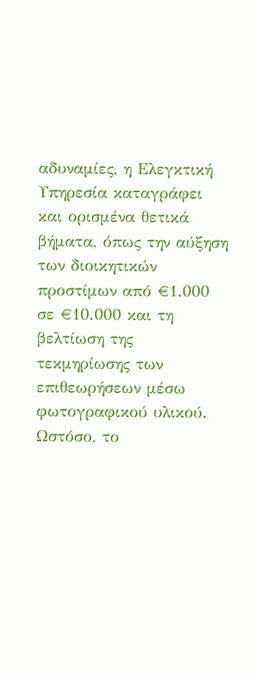αδυναμίες, η Ελεγκτική Υπηρεσία καταγράφει και ορισμένα θετικά βήματα, όπως την αύξηση των διοικητικών προστίμων από €1.000 σε €10.000 και τη βελτίωση της τεκμηρίωσης των επιθεωρήσεων μέσω φωτογραφικού υλικού. Ωστόσο, το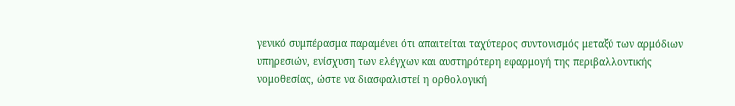γενικό συμπέρασμα παραμένει ότι απαιτείται ταχύτερος συντονισμός μεταξύ των αρμόδιων υπηρεσιών, ενίσχυση των ελέγχων και αυστηρότερη εφαρμογή της περιβαλλοντικής νομοθεσίας, ώστε να διασφαλιστεί η ορθολογική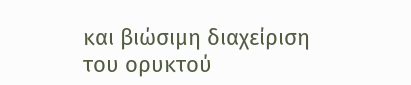και βιώσιμη διαχείριση του ορυκτού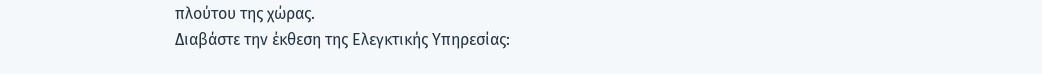πλούτου της χώρας.
Διαβάστε την έκθεση της Ελεγκτικής Υπηρεσίας: